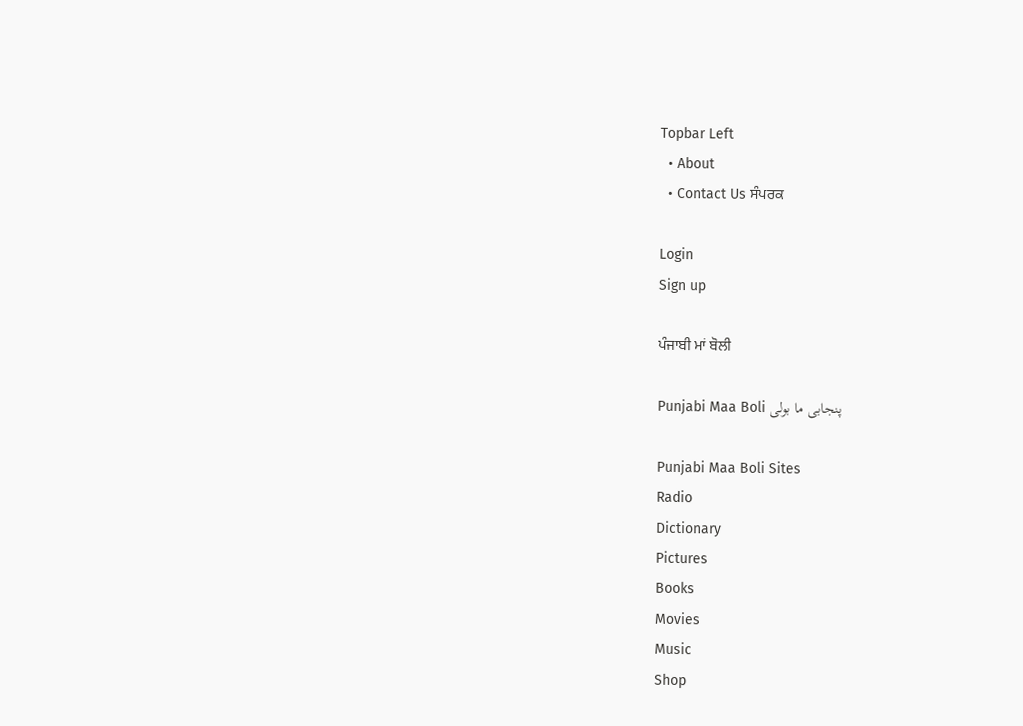Topbar Left
  • About
  • Contact Us ਸੰਪਰਕ

Login
Sign up

ਪੰਜਾਬੀ ਮਾਂ ਬੋਲੀ

Punjabi Maa Boli پنجابی ما بولی

Punjabi Maa Boli Sites
Radio
Dictionary
Pictures
Books
Movies
Music
Shop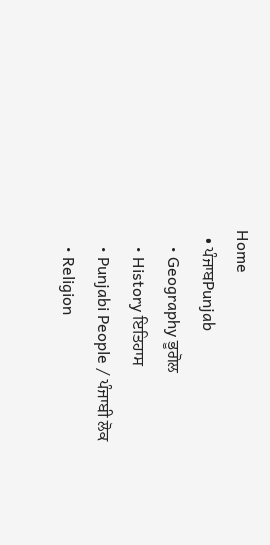Home
  • ਪੰਜਾਬPunjab
    • Geography ਭੂਗੋਲ
    • History ਇਤਿਹਾਸ
    • Punjabi People / ਪੰਜਾਬੀ ਲੋਕ
    • Religion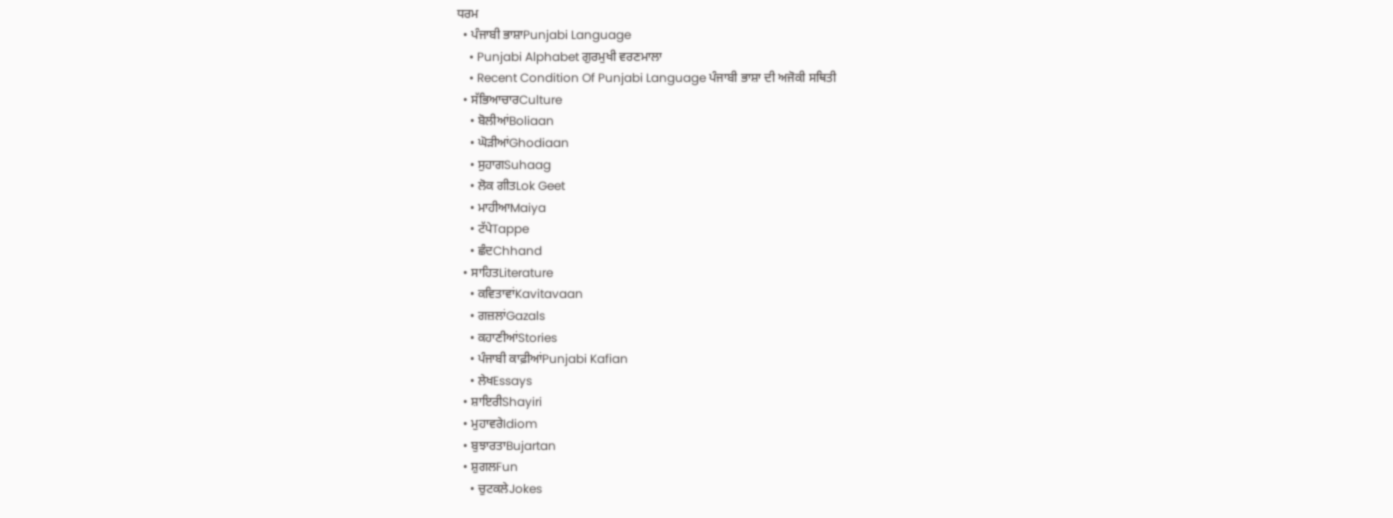ਧਰਮ
  • ਪੰਜਾਬੀ ਭਾਸ਼ਾPunjabi Language
    • Punjabi Alphabet ਗੁਰਮੁਖੀ ਵਰਣਮਾਲਾ
    • Recent Condition Of Punjabi Language ਪੰਜਾਬੀ ਭਾਸ਼ਾ ਦੀ ਅਜੋਕੀ ਸਥਿਤੀ
  • ਸੱਭਿਆਚਾਰCulture
    • ਬੋਲੀਆਂBoliaan
    • ਘੋੜੀਆਂGhodiaan
    • ਸੁਹਾਗSuhaag
    • ਲੋਕ ਗੀਤLok Geet
    • ਮਾਹੀਆMaiya
    • ਟੱਪੇTappe
    • ਛੰਦChhand
  • ਸਾਹਿਤLiterature
    • ਕਵਿਤਾਵਾਂKavitavaan
    • ਗਜ਼ਲਾਂGazals
    • ਕਹਾਣੀਆਂStories
    • ਪੰਜਾਬੀ ਕਾਫ਼ੀਆਂPunjabi Kafian
    • ਲੇਖEssays
  • ਸ਼ਾਇਰੀShayiri
  • ਮੁਹਾਵਰੇIdiom
  • ਬੁਝਾਰਤਾBujartan
  • ਸ਼ੁਗਲFun
    • ਚੁਟਕਲੇJokes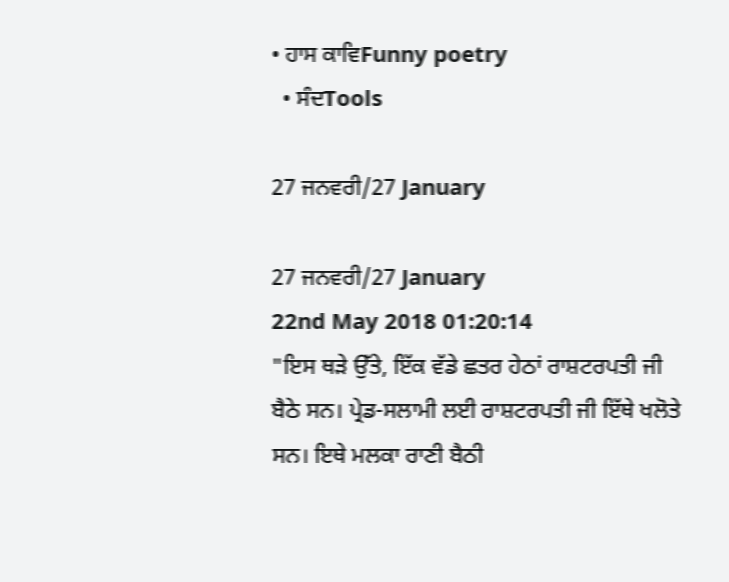• ਹਾਸ ਕਾਵਿFunny poetry
  • ਸੰਦTools

27 ਜਨਵਰੀ/27 January

27 ਜਨਵਰੀ/27 January
22nd May 2018 01:20:14
"ਇਸ ਥੜੇ ਉੱਤੇ, ਇੱਕ ਵੱਡੇ ਛਤਰ ਹੇਠਾਂ ਰਾਸ਼ਟਰਪਤੀ ਜੀ ਬੈਠੇ ਸਨ। ਪ੍ਰੇਡ-ਸਲਾਮੀ ਲਈ ਰਾਸ਼ਟਰਪਤੀ ਜੀ ਇੱਥੇ ਖਲੋਤੇ ਸਨ। ਇਥੇ ਮਲਕਾ ਰਾਣੀ ਬੈਠੀ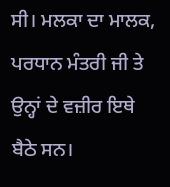ਸੀ। ਮਲਕਾ ਦਾ ਮਾਲਕ, ਪਰਧਾਨ ਮੰਤਰੀ ਜੀ ਤੇ ਉਨ੍ਹਾਂ ਦੇ ਵਜ਼ੀਰ ਇਥੇ ਬੈਠੇ ਸਨ।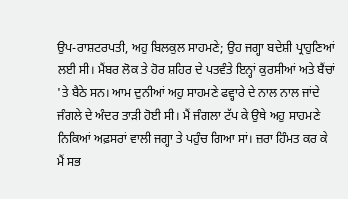ਉਪ-ਰਾਸ਼ਟਰਪਤੀ, ਅਹੁ ਬਿਲਕੁਲ ਸਾਹਮਣੇ; ਉਹ ਜਗ੍ਹਾ ਬਦੇਸ਼ੀ ਪ੍ਰਾਹੁਣਿਆਂ ਲਈ ਸੀ। ਮੈਂਬਰ ਲੋਕ ਤੇ ਹੋਰ ਸ਼ਹਿਰ ਦੇ ਪਤਵੰਤੇ ਇਨ੍ਹਾਂ ਕੁਰਸੀਆਂ ਅਤੇ ਬੈਂਚਾਂ 'ਤੇ ਬੈਠੇ ਸਨ। ਆਮ ਦੁਨੀਆਂ ਅਹੁ ਸਾਹਮਣੇ ਫਵ੍ਹਾਰੇ ਦੇ ਨਾਲ ਨਾਲ ਜਾਂਦੇ ਜੰਗਲੇ ਦੇ ਅੰਦਰ ਤਾੜੀ ਹੋਈ ਸੀ। ਮੈਂ ਜੰਗਲਾ ਟੱਪ ਕੇ ਉਥੇ ਅਹੁ ਸਾਹਮਣੇ ਨਿਕਿਆਂ ਅਫ਼ਸਰਾਂ ਵਾਲੀ ਜਗ੍ਹਾ ਤੇ ਪਹੁੰਚ ਗਿਆ ਸਾਂ। ਜ਼ਰਾ ਹਿੰਮਤ ਕਰ ਕੇ ਮੈਂ ਸਭ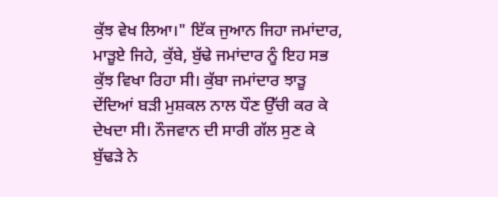ਕੁੱਝ ਵੇਖ ਲਿਆ।" ਇੱਕ ਜੁਆਨ ਜਿਹਾ ਜਮਾਂਦਾਰ, ਮਾੜੂਏ ਜਿਹੇ, ਕੁੱਬੇ, ਬੁੱਢੇ ਜਮਾਂਦਾਰ ਨੂੰ ਇਹ ਸਭ ਕੁੱਝ ਵਿਖਾ ਰਿਹਾ ਸੀ। ਕੁੱਬਾ ਜਮਾਂਦਾਰ ਝਾੜੂ ਦੇਂਦਿਆਂ ਬੜੀ ਮੁਸ਼ਕਲ ਨਾਲ ਧੌਣ ਉੱਚੀ ਕਰ ਕੇ ਦੇਖਦਾ ਸੀ। ਨੌਜਵਾਨ ਦੀ ਸਾਰੀ ਗੱਲ ਸੁਣ ਕੇ ਬੁੱਢੜੇ ਨੇ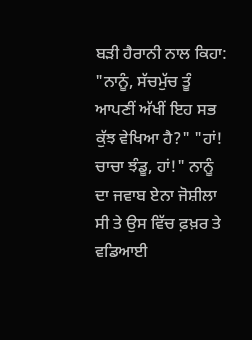ਬੜੀ ਹੈਰਾਨੀ ਨਾਲ ਕਿਹਾ: "ਨਾਨੂੰ, ਸੱਚਮੁੱਚ ਤੂੰ ਆਪਣੀਂ ਅੱਖੀਂ ਇਹ ਸਭ ਕੁੱਝ ਵੇਖਿਆ ਹੈ?" "ਹਾਂ! ਚਾਚਾ ਝੰਡੂ, ਹਾਂ!" ਨਾਨੂੰ ਦਾ ਜਵਾਬ ਏਨਾ ਜੋਸ਼ੀਲਾ ਸੀ ਤੇ ਉਸ ਵਿੱਚ ਫ਼ਖ਼ਰ ਤੇ ਵਡਿਆਈ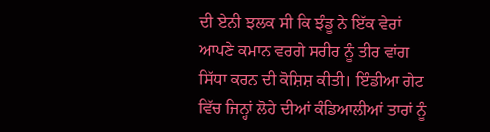ਦੀ ਏਨੀ ਝਲਕ ਸੀ ਕਿ ਝੰਡੂ ਨੇ ਇੱਕ ਵੇਰਾਂ ਆਪਣੇ ਕਮਾਨ ਵਰਗੇ ਸਰੀਰ ਨੂੰ ਤੀਰ ਵਾਂਗ ਸਿੱਧਾ ਕਰਨ ਦੀ ਕੋਸ਼ਿਸ਼ ਕੀਤੀ। ਇੰਡੀਆ ਗੇਟ ਵਿੱਚ ਜਿਨ੍ਹਾਂ ਲੋਹੇ ਦੀਆਂ ਕੰਡਿਆਲੀਆਂ ਤਾਰਾਂ ਨੂੰ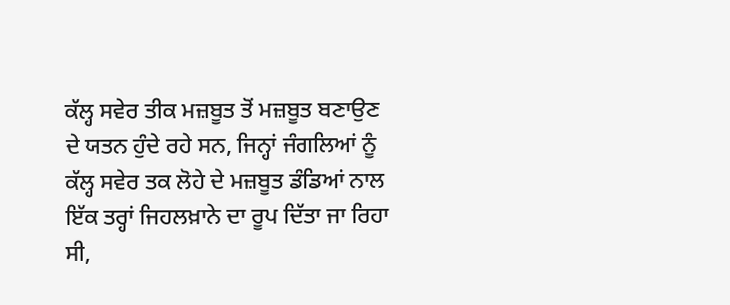ਕੱਲ੍ਹ ਸਵੇਰ ਤੀਕ ਮਜ਼ਬੂਤ ਤੋਂ ਮਜ਼ਬੂਤ ਬਣਾਉਣ ਦੇ ਯਤਨ ਹੁੰਦੇ ਰਹੇ ਸਨ, ਜਿਨ੍ਹਾਂ ਜੰਗਲਿਆਂ ਨੂੰ ਕੱਲ੍ਹ ਸਵੇਰ ਤਕ ਲੋਹੇ ਦੇ ਮਜ਼ਬੂਤ ਡੰਡਿਆਂ ਨਾਲ ਇੱਕ ਤਰ੍ਹਾਂ ਜਿਹਲਖ਼ਾਨੇ ਦਾ ਰੂਪ ਦਿੱਤਾ ਜਾ ਰਿਹਾ ਸੀ,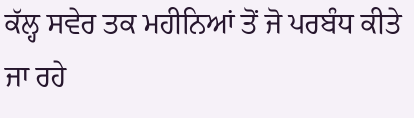ਕੱਲ੍ਹ ਸਵੇਰ ਤਕ ਮਹੀਨਿਆਂ ਤੋਂ ਜੋ ਪਰਬੰਧ ਕੀਤੇ ਜਾ ਰਹੇ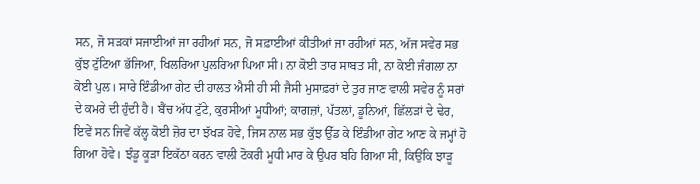ਸਨ, ਜੋ ਸੜਕਾਂ ਸਜਾਈਆਂ ਜਾ ਰਹੀਆਂ ਸਨ, ਜੋ ਸਫ਼ਾਈਆਂ ਕੀਤੀਆਂ ਜਾ ਰਹੀਆਂ ਸਨ, ਅੱਜ ਸਵੇਰ ਸਭ ਕੁੱਝ ਟੁੱਟਿਆ ਭੱਜਿਆ, ਖਿਲਰਿਆ ਪੁਲਰਿਆ ਪਿਆ ਸੀ। ਨਾ ਕੋਈ ਤਾਰ ਸਾਬਤ ਸੀ, ਨਾ ਕੋਈ ਜੰਗਲਾ ਨਾ ਕੋਈ ਪੁਲ। ਸਾਰੇ ਇੰਡੀਆ ਗੇਟ ਦੀ ਹਾਲਤ ਐਸੀ ਹੀ ਸੀ ਜੈਸੀ ਮੁਸਾਫ਼ਰਾਂ ਦੇ ਤੁਰ ਜਾਣ ਵਾਲੀ ਸਵੇਰ ਨੂੰ ਸਰਾਂ ਦੇ ਕਮਰੇ ਦੀ ਹੁੰਦੀ ਹੈ। ਬੈਂਚ ਅੱਧ ਟੁੱਟੇ, ਕੁਰਸੀਆਂ ਮੂਧੀਆਂ; ਕਾਗਜ਼ਾਂ, ਪੱਤਲਾਂ, ਡੂਨਿਆਂ, ਛਿੱਲੜਾਂ ਦੇ ਢੇਰ, ਇਵੇਂ ਸਨ ਜਿਵੇਂ ਕੱਲ੍ਹ ਕੋਈ ਜ਼ੋਰ ਦਾ ਝੱਖੜ ਹੋਵੇ, ਜਿਸ ਨਾਲ ਸਭ ਕੁੱਝ ਉੱਡ ਕੇ ਇੰਡੀਆ ਗੇਟ ਆਣ ਕੇ ਜਮ੍ਹਾਂ ਹੋ ਗਿਆ ਹੋਵੇ। ਝੰਡੂ ਕੂੜਾ ਇਕੱਠਾ ਕਰਨ ਵਾਲੀ ਟੋਕਰੀ ਮੂਧੀ ਮਾਰ ਕੇ ਉਪਰ ਬਹਿ ਗਿਆ ਸੀ, ਕਿਉਂਕਿ ਝਾੜੂ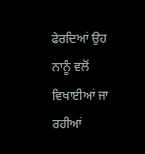ਫੇਰਦਿਆਂ ਉਹ ਨਾਨੂੰ ਵਲੋਂ ਵਿਖਾਈਆਂ ਜਾ ਰਹੀਆਂ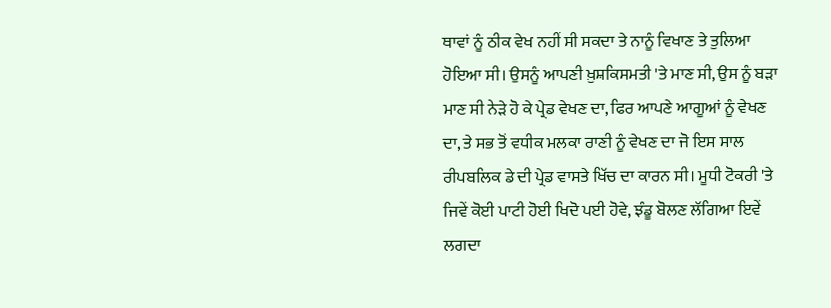ਥਾਵਾਂ ਨੂੰ ਠੀਕ ਵੇਖ ਨਹੀਂ ਸੀ ਸਕਦਾ ਤੇ ਨਾਨੂੰ ਵਿਖਾਣ ਤੇ ਤੁਲਿਆ ਹੋਇਆ ਸੀ। ਉਸਨੂੰ ਆਪਣੀ ਖ਼ੁਸ਼ਕਿਸਮਤੀ 'ਤੇ ਮਾਣ ਸੀ, ਉਸ ਨੂੰ ਬੜਾ ਮਾਣ ਸੀ ਨੇੜੇ ਹੋ ਕੇ ਪ੍ਰੇਡ ਵੇਖਣ ਦਾ, ਫਿਰ ਆਪਣੇ ਆਗੂਆਂ ਨੂੰ ਵੇਖਣ ਦਾ, ਤੇ ਸਭ ਤੋਂ ਵਧੀਕ ਮਲਕਾ ਰਾਣੀ ਨੂੰ ਵੇਖਣ ਦਾ ਜੋ ਇਸ ਸਾਲ ਰੀਪਬਲਿਕ ਡੇ ਦੀ ਪ੍ਰੇਡ ਵਾਸਤੇ ਖਿੱਚ ਦਾ ਕਾਰਨ ਸੀ। ਮੂਧੀ ਟੋਕਰੀ 'ਤੇ ਜਿਵੇਂ ਕੋਈ ਪਾਟੀ ਹੋਈ ਖਿਦੋ ਪਈ ਹੋਵੇ, ਝੰਡੂ ਬੋਲਣ ਲੱਗਿਆ ਇਵੇਂ ਲਗਦਾ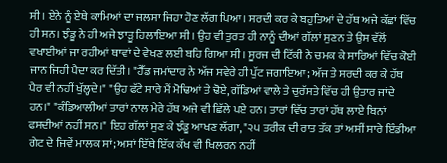ਸੀ। ਏਨੇ ਨੂੰ ਏਥੇ ਕਾਮਿਆਂ ਦਾ ਜਲਸਾ ਜਿਹਾ ਹੋਣ ਲੱਗ ਪਿਆ। ਸਰਦੀ ਕਰ ਕੇ ਬਹੁਤਿਆਂ ਦੇ ਹੱਥ ਅਜੇ ਕੱਛਾਂ ਵਿੱਚ ਹੀ ਸਨ। ਝੰਡੂ ਨੇ ਹੀ ਅਜੇ ਝਾੜੂ ਹਿਲਾਇਆ ਸੀ। ਉਹ ਵੀ ਤੁਰਤ ਹੀ ਨਾਨੂੰ ਦੀਆਂ ਗੱਲਾਂ ਸੁਣਨ ਤੇ ਉਸ ਵੱਲੋਂ ਵਖਾਈਆਂ ਜਾ ਰਹੀਆਂ ਥਾਵਾਂ ਦੇ ਵੇਖਣ ਲਈ ਬਹਿ ਗਿਆ ਸੀ। ਸੂਰਜ ਦੀ ਟਿੱਕੀ ਨੇ ਚਮਕ ਕੇ ਸਾਰਿਆਂ ਵਿੱਚ ਕੋਈ ਜਾਨ ਜਿਹੀ ਪੈਦਾ ਕਰ ਦਿੱਤੀ। "ਹੈੱਡ ਜਮਾਂਦਾਰ ਨੇ ਅੱਜ ਸਵੇਰੇ ਹੀ ਪੁੱਟ ਜਗਾਇਆ; ਅੱਜ ਤੇ ਸਰਦੀ ਕਰ ਕੇ ਹੱਥ ਪੈਰ ਵੀ ਨਹੀਂ ਖੁੱਲ੍ਹਦੇ।" "ਉਹ ਫੱਟੇ ਸਾਰੇ ਮੈਂ ਮੋਢਿਆਂ ਤੇ ਢੋਏ, ਗੱਡਿਆਂ ਵਾਲੇ ਤੇ ਚੁਰੱਸਤੇ ਵਿੱਚ ਹੀ ਉਤਾਰ ਜਾਂਦੇ ਹਨ।" "ਕੰਡਿਆਲੀਆਂ ਤਾਰਾਂ ਨਾਲ ਮੇਰੇ ਹੱਥ ਅਜੇ ਵੀ ਛਿੱਲੇ ਪਏ ਹਨ। ਤਾਰਾਂ ਵਿੱਚ ਤਾਰਾਂ ਹੱਥ ਲਾਏ ਬਿਨਾਂ ਫਸਦੀਆਂ ਨਹੀਂ ਸਨ।" ਇਹ ਗੱਲਾਂ ਸੁਣ ਕੇ ਝੰਡੂ ਆਖਣ ਲੱਗਾ, "੨੫ ਤਰੀਕ ਦੀ ਰਾਤ ਤੱਕ ਤਾਂ ਅਸੀਂ ਸਾਰੇ ਇੰਡੀਆ ਗੇਟ ਦੇ ਜਿਵੇਂ ਮਾਲਕ ਸਾਂ; ਅਸਾਂ ਇੱਥੇ ਇੱਕ ਕੱਖ ਵੀ ਖਿਲਰਨ ਨਹੀਂ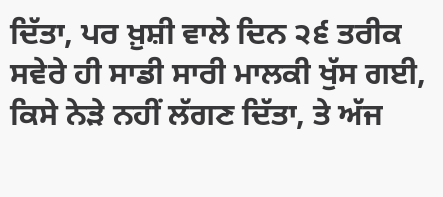ਦਿੱਤਾ, ਪਰ ਖ਼ੁਸ਼ੀ ਵਾਲੇ ਦਿਨ ੨੬ ਤਰੀਕ ਸਵੇਰੇ ਹੀ ਸਾਡੀ ਸਾਰੀ ਮਾਲਕੀ ਖੁੱਸ ਗਈ, ਕਿਸੇ ਨੇੜੇ ਨਹੀਂ ਲੱਗਣ ਦਿੱਤਾ, ਤੇ ਅੱਜ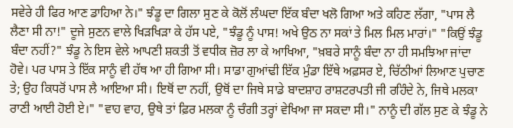ਸਵੇਰੇ ਹੀ ਫਿਰ ਆਣ ਡਾਹਿਆ ਨੇ।" ਝੰਡੂ ਦਾ ਗਿਲਾ ਸੁਣ ਕੇ ਕੋਲੋਂ ਲੰਘਦਾ ਇੱਕ ਬੰਦਾ ਖਲੋ ਗਿਆ ਅਤੇ ਕਹਿਣ ਲੱਗਾ, "ਪਾਸ ਲੈ ਲੈਣਾ ਸੀ ਨਾ!" ਦੂਜੇ ਸੁਣਨ ਵਾਲੇ ਖਿੜਖਿੜਾ ਕੇ ਹੱਸ ਪਏ, "ਝੰਡੂ ਨੂੰ ਪਾਸ! ਅਖੇ ਉਠ ਨਾ ਸਕਾਂ ਤੇ ਮਿਲ ਮਿਲ ਮਾਰਾਂ।" "ਕਿਉਂ ਝੰਡੂ ਬੰਦਾ ਨਹੀਂ?" ਝੰਡੂ ਨੇ ਇਸ ਵੇਲੇ ਆਪਣੀ ਸ਼ਕਤੀ ਤੋਂ ਵਧੀਕ ਜ਼ੋਰ ਲਾ ਕੇ ਆਖਿਆ, "ਖ਼ਬਰੇ ਸਾਨੂੰ ਬੰਦਾ ਨਾ ਹੀ ਸਮਝਿਆ ਜਾਂਦਾ ਹੋਵੇ। ਪਰ ਪਾਸ ਤੇ ਇੱਕ ਸਾਨੂੰ ਵੀ ਹੱਥ ਆ ਹੀ ਗਿਆ ਸੀ। ਸਾਡਾ ਗੁਆਂਢੀ ਇੱਕ ਮੁੰਡਾ ਇੱਥੇ ਅਫ਼ਸਰ ਏ, ਚਿੱਠੀਆਂ ਲਿਆਣ ਪੁਚਾਣ ਤੇ; ਉਹ ਕਿਧਰੋਂ ਪਾਸ ਲੈ ਆਇਆ ਸੀ। ਇਥੋਂ ਦਾ ਨਹੀਂ, ਉਥੋਂ ਦਾ ਜਿਥੇ ਸਾਡੇ ਬਾਦਸ਼ਾਹ ਰਾਸ਼ਟਰਪਤੀ ਜੀ ਰਹਿੰਦੇ ਨੇ, ਜਿਥੇ ਮਲਕਾ ਰਾਣੀ ਆਈ ਹੋਈ ਏ।" "ਵਾਹ ਵਾਹ, ਉਥੇ ਤਾਂ ਫ਼ਿਰ ਮਲਕਾ ਨੂੰ ਚੰਗੀ ਤਰ੍ਹਾਂ ਵੇਖਿਆ ਜਾ ਸਕਦਾ ਸੀ।" ਨਾਨੂੰ ਦੀ ਗੱਲ ਸੁਣ ਕੇ ਝੰਡੂ ਨੇ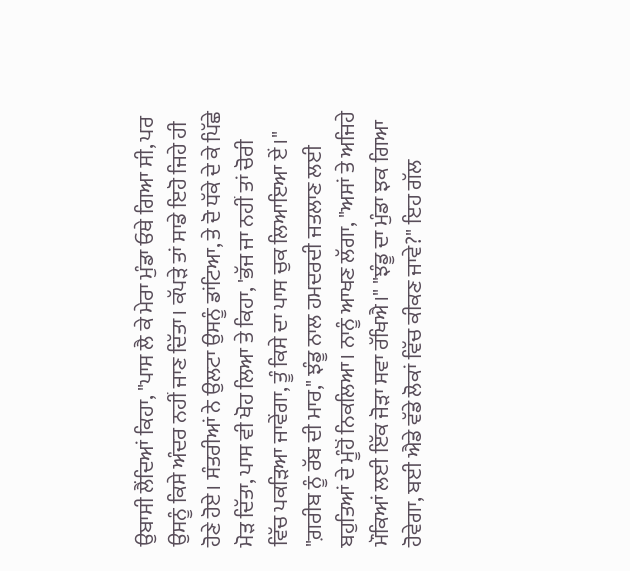ਉਬਾਸੀ ਲੈਂਦਿਆਂ ਕਿਹਾ, "ਪਾਸ ਲੈ ਕੇ ਮੇਰਾ ਮੁੰਡਾ ਓਥੇ ਗਿਆ ਸੀ, ਪਰ ਉਸਨੂੰ ਕਿਸੇ ਅੰਦਰ ਨਹੀਂ ਜਾਣ ਦਿੱਤਾ। ਕੱਪੜੇ ਤਾਂ ਸਾਡੇ ਇਹੋ ਜਿਹੇ ਹੀ ਹੋਣੇ ਹੋਏ। ਸੰਤਰੀਆਂ ਨੇ ਉਲਟਾ ਉਸਨੂੰ ਡਾਂਟਿਆ, ਤੇ ਦੋ ਧੱਕੇ ਦੇ ਕੇ ਪਿੱਛੇ ਮੋੜ ਦਿੱਤਾ, ਪਾਸ ਵੀ ਖੋਹ ਲਿਆ ਤੇ ਕਿਹਾ, 'ਭੱਜ ਜਾ ਨਹੀਂ ਤਾਂ ਚੋਰੀ ਵਿੱਚ ਪਕੜਿਆ ਜਾਵੇਂਗਾ, ਤੂੰ ਕਿਸੇ ਦਾ ਪਾਸ ਚੁਕ ਲਿਆਇਆ ਏਂ।" "ਗ਼ਰੀਬ ਨੂੰ ਰੱਬ ਦੀ ਮਾਰ," ਝੰਡੂ ਨਾਲ ਹਮਦਰਦੀ ਜਤਲਾਣ ਲਈ ਬਹੁਤਿਆਂ ਦੇ ਮੂੰਹੋਂ ਨਿਕਲਿਆ। ਨਾਨੂੰ ਆਖਣ ਲੱਗਾ, "ਅਸਾਂ ਤੇ ਅਜਿਹੇ ਮੌਕਿਆਂ ਲਈ ਇੱਕ ਜੋੜਾ ਸਵਾ ਰੱਖਿਐ।" "ਝੰਡੂ ਦਾ ਮੁੰਡਾ ਝਕ ਗਿਆ ਹੋਵੇਗਾ, ਬਈ ਐਡੇ ਵੱਡੇ ਲੋਕਾਂ ਵਿੱਚ ਕੀਕਣ ਜਾਵੇ?" ਇਹ ਗੱਲ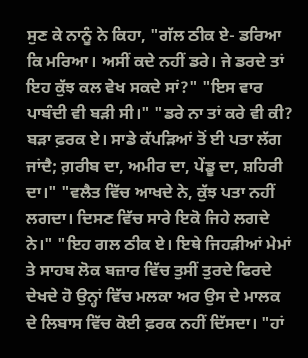ਸੁਣ ਕੇ ਨਾਨੂੰ ਨੇ ਕਿਹਾ, "ਗੱਲ ਠੀਕ ਏ- ਡਰਿਆ ਕਿ ਮਰਿਆ। ਅਸੀਂ ਕਦੇ ਨਹੀਂ ਡਰੇ। ਜੇ ਡਰਦੇ ਤਾਂ ਇਹ ਕੁੱਝ ਕਲ ਵੇਖ ਸਕਦੇ ਸਾਂ?" "ਇਸ ਵਾਰ ਪਾਬੰਦੀ ਵੀ ਬੜੀ ਸੀ।" "ਡਰੇ ਨਾ ਤਾਂ ਕਰੇ ਵੀ ਕੀ? ਬੜਾ ਫ਼ਰਕ ਏ। ਸਾਡੇ ਕੱਪੜਿਆਂ ਤੋਂ ਈ ਪਤਾ ਲੱਗ ਜਾਂਦੈ; ਗ਼ਰੀਬ ਦਾ, ਅਮੀਰ ਦਾ, ਪੇਂਡੂ ਦਾ, ਸ਼ਹਿਰੀ ਦਾ।" "ਵਲੈਤ ਵਿੱਚ ਆਖਦੇ ਨੇ, ਕੁੱਝ ਪਤਾ ਨਹੀਂ ਲਗਦਾ। ਦਿਸਣ ਵਿੱਚ ਸਾਰੇ ਇਕੋ ਜਿਹੇ ਲਗਦੇ ਨੇ।" "ਇਹ ਗਲ ਠੀਕ ਏ। ਇਥੇ ਜਿਹੜੀਆਂ ਮੇਮਾਂ ਤੇ ਸਾਹਬ ਲੋਕ ਬਜ਼ਾਰ ਵਿੱਚ ਤੁਸੀਂ ਤੁਰਦੇ ਫਿਰਦੇ ਦੇਖਦੇ ਹੋ ਉਨ੍ਹਾਂ ਵਿੱਚ ਮਲਕਾ ਅਰ ਉਸ ਦੇ ਮਾਲਕ ਦੇ ਲਿਬਾਸ ਵਿੱਚ ਕੋਈ ਫ਼ਰਕ ਨਹੀਂ ਦਿੱਸਦਾ। "ਹਾਂ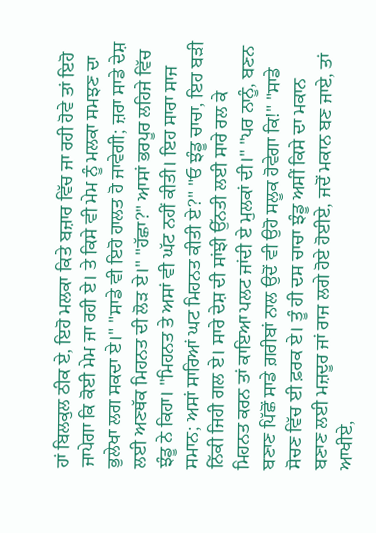ਹਾਂ ਬਿਲਕੁਲ ਠੀਕ ਏ, ਇਹੋ ਮਲਕਾ ਕਿਤੇ ਬਜ਼ਾਰ ਵਿੱਚ ਜਾ ਰਹੀ ਹੋਵੇ ਤਾਂ ਇਹੋ ਜਾਪੇਗਾ ਕਿ ਕੋਈ ਮੇਮ ਜਾ ਰਹੀ ਏ। ਤੇ ਕਿਸੇ ਵੀ ਮੇਮ ਨੂੰ ਮਲਕਾ ਸਮਝਣ ਦਾ ਭੁਲੇਖਾ ਲਗ ਸਕਦਾ ਏ।" "ਸਾਡੇ ਵੀ ਇਹੋ ਹਾਲਤ ਹੋ ਜਾਵੇਗੀ; ਜ਼ਰਾ ਸਾਡੇ ਦੇਸ਼ ਲਈ ਅਣਥੱਕ ਮਿਹਨਤ ਦੀ ਲੋੜ ਏ।" "ਹੱਛਾ?" ਆਸਾਂ ਭਰਪੂਰ ਲਹਿਜੇ ਵਿੱਚ ਝੰਡੂ ਨੇ ਕਿਹਾ। "ਮਿਹਨਤ ਤੇ ਅਸਾਂ ਵੀ ਘੱਟ ਨਹੀਂ ਕੀਤੀ। ਇਹ ਸਾਰਾ ਸਾਜ ਸਮਾਨ; ਅਸਾਂ ਸਾਰਿਆਂ ਘਟ ਮਿਹਨਤ ਕੀਤੀ ਏ?" "ਓ ਝੰਡੂ ਚਾਚਾ, ਇਹ ਬੜੀ ਨਿੱਕੀ ਜਿਹੀ ਗਲ ਏ। ਸਾਰੇ ਦੇਸ਼ ਦੀ ਸਾਂਝੀ ਉੱਨਤੀ ਲਈ ਸਾਰੇ ਰਲ ਕੇ ਮਿਹਨਤ ਕਰਨ ਤਾਂ ਕਾਇਆ ਪਲਟ ਜਾਂਦੀ ਏ ਮੁਲਕਾਂ ਦੀ।" "ਪਰ ਨਾਨੂੰ, ਬਣਨ ਬਣਾਣ ਪਿੱਛੋਂ ਸਾਡੇ ਗ਼ਰੀਬਾਂ ਨਾਲ ਉਦੋਂ ਵੀ ਉਹੋ ਸਲੂਕ ਹੋਵੇਗਾ ਕਿ!" "ਸਾਡੇ ਸੋਚਣ ਵਿੱਚ ਈ ਫ਼ਰਕ ਏ। ਤੂੰ ਹੀ ਦਸ ਚਾਚਾ ਝੰਡੂ ਅਸੀਂ ਕਿਸੇ ਦਾ ਮਕਾਨ ਬਣਾਣ ਲਈ ਮਜ਼ਦੂਰ ਜਾਂ ਰਾਜ ਲਗੇ ਹੋਏ ਹੋਈਏ, ਜਦੋਂ ਮਕਾਨ ਬਣ ਜਾਏ, ਤਾਂ ਆਖੀਏ,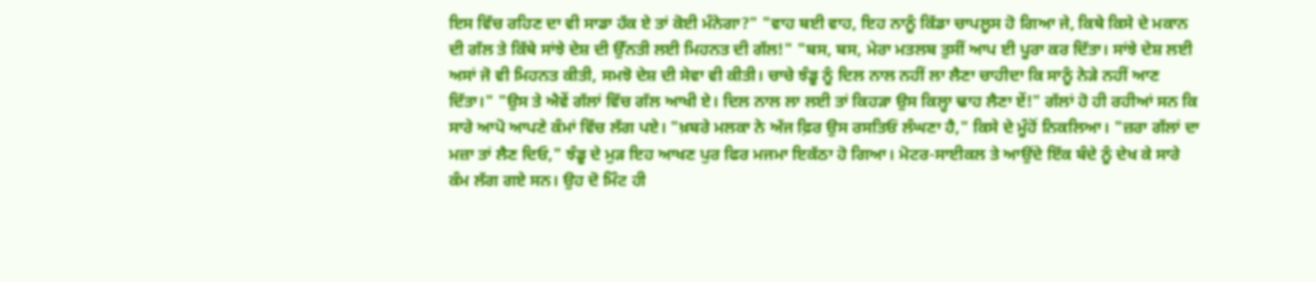ਇਸ ਵਿੱਚ ਰਹਿਣ ਦਾ ਵੀ ਸਾਡਾ ਹੱਕ ਏ ਤਾਂ ਕੋਈ ਮੰਨੇਗਾ?" "ਵਾਹ ਬਈ ਵਾਹ, ਇਹ ਨਾਨੂੰ ਕਿੱਡਾ ਚਾਪਲੂਸ ਹੋ ਗਿਆ ਜੇ, ਕਿਥੇ ਕਿਸੇ ਦੇ ਮਕਾਨ ਦੀ ਗੱਲ ਤੇ ਕਿੱਥੇ ਸਾਂਝੇ ਦੇਸ਼ ਦੀ ਉੱਨਤੀ ਲਈ ਮਿਹਨਤ ਦੀ ਗੱਲ!" "ਬਸ, ਬਸ, ਮੇਰਾ ਮਤਲਬ ਤੁਸੀਂ ਆਪ ਈ ਪੂਰਾ ਕਰ ਦਿੱਤਾ। ਸਾਂਝੇ ਦੇਸ਼ ਲਈ ਅਸਾਂ ਜੋ ਵੀ ਮਿਹਨਤ ਕੀਤੀ, ਸਮਝੋ ਦੇਸ਼ ਦੀ ਸੇਵਾ ਵੀ ਕੀਤੀ। ਚਾਚੇ ਝੰਡੂ ਨੂੰ ਦਿਲ ਨਾਲ ਨਹੀਂ ਲਾ ਲੈਣਾ ਚਾਹੀਦਾ ਕਿ ਸਾਨੂੰ ਨੇੜੇ ਨਹੀਂ ਆਣ ਦਿੱਤਾ।" "ਉਸ ਤੇ ਐਵੇਂ ਗੱਲਾਂ ਵਿੱਚ ਗੱਲ ਆਖੀ ਏ। ਦਿਲ ਨਾਲ ਲਾ ਲਈ ਤਾਂ ਕਿਹੜਾ ਉਸ ਕਿਲ੍ਹਾ ਢਾਹ ਲੈਣਾ ਏਂ!" ਗੱਲਾਂ ਹੋ ਹੀ ਰਹੀਆਂ ਸਨ ਕਿ ਸਾਰੇ ਆਪੋ ਆਪਣੇ ਕੰਮਾਂ ਵਿੱਚ ਲੱਗ ਪਏ। "ਖ਼ਬਰੇ ਮਲਕਾ ਨੇ ਅੱਜ ਫ਼ਿਰ ਉਸ ਰਸਤਿਓਂ ਲੰਘਣਾ ਹੈ," ਕਿਸੇ ਦੇ ਮੂੰਹੋਂ ਨਿਕਲਿਆ। "ਜ਼ਰਾ ਗੱਲਾਂ ਦਾ ਮਜ਼ਾ ਤਾਂ ਲੈਣ ਦਿਓ," ਝੰਡੂ ਦੇ ਮੁੜ ਇਹ ਆਖਣ ਪੁਰ ਫਿਰ ਮਜਮਾ ਇਕੱਠਾ ਹੋ ਗਿਆ। ਮੋਟਰ-ਸਾਈਕਲ ਤੇ ਆਉਂਦੇ ਇੱਕ ਬੰਦੇ ਨੂੰ ਦੇਖ ਕੇ ਸਾਰੇ ਕੰਮ ਲੱਗ ਗਏ ਸਨ। ਉਹ ਦੋ ਮਿੰਟ ਹੀ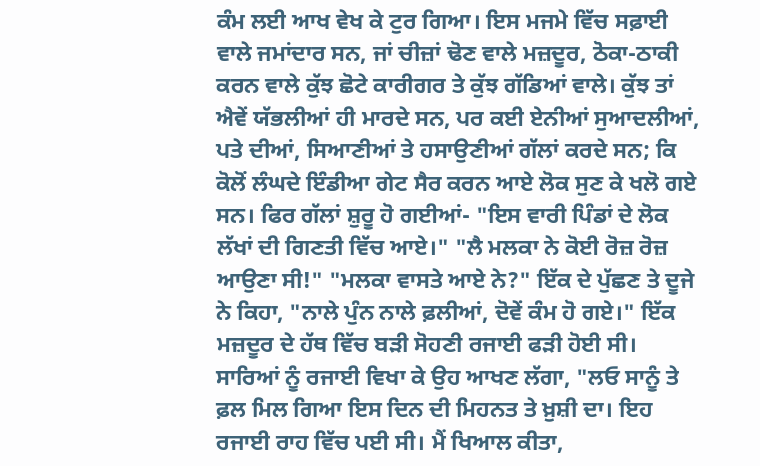ਕੰਮ ਲਈ ਆਖ ਵੇਖ ਕੇ ਟੁਰ ਗਿਆ। ਇਸ ਮਜਮੇ ਵਿੱਚ ਸਫ਼ਾਈ ਵਾਲੇ ਜਮਾਂਦਾਰ ਸਨ, ਜਾਂ ਚੀਜ਼ਾਂ ਢੋਣ ਵਾਲੇ ਮਜ਼ਦੂਰ, ਠੋਕਾ-ਠਾਕੀ ਕਰਨ ਵਾਲੇ ਕੁੱਝ ਛੋਟੇ ਕਾਰੀਗਰ ਤੇ ਕੁੱਝ ਗੱਡਿਆਂ ਵਾਲੇ। ਕੁੱਝ ਤਾਂ ਐਵੇਂ ਯੱਭਲੀਆਂ ਹੀ ਮਾਰਦੇ ਸਨ, ਪਰ ਕਈ ਏਨੀਆਂ ਸੁਆਦਲੀਆਂ, ਪਤੇ ਦੀਆਂ, ਸਿਆਣੀਆਂ ਤੇ ਹਸਾਉਣੀਆਂ ਗੱਲਾਂ ਕਰਦੇ ਸਨ; ਕਿ ਕੋਲੋਂ ਲੰਘਦੇ ਇੰਡੀਆ ਗੇਟ ਸੈਰ ਕਰਨ ਆਏ ਲੋਕ ਸੁਣ ਕੇ ਖਲੋ ਗਏ ਸਨ। ਫਿਰ ਗੱਲਾਂ ਸ਼ੁਰੂ ਹੋ ਗਈਆਂ- "ਇਸ ਵਾਰੀ ਪਿੰਡਾਂ ਦੇ ਲੋਕ ਲੱਖਾਂ ਦੀ ਗਿਣਤੀ ਵਿੱਚ ਆਏ।" "ਲੈ ਮਲਕਾ ਨੇ ਕੋਈ ਰੋਜ਼ ਰੋਜ਼ ਆਉਣਾ ਸੀ!" "ਮਲਕਾ ਵਾਸਤੇ ਆਏ ਨੇ?" ਇੱਕ ਦੇ ਪੁੱਛਣ ਤੇ ਦੂਜੇ ਨੇ ਕਿਹਾ, "ਨਾਲੇ ਪੁੰਨ ਨਾਲੇ ਫ਼ਲੀਆਂ, ਦੋਵੇਂ ਕੰਮ ਹੋ ਗਏ।" ਇੱਕ ਮਜ਼ਦੂਰ ਦੇ ਹੱਥ ਵਿੱਚ ਬੜੀ ਸੋਹਣੀ ਰਜਾਈ ਫੜੀ ਹੋਈ ਸੀ। ਸਾਰਿਆਂ ਨੂੰ ਰਜਾਈ ਵਿਖਾ ਕੇ ਉਹ ਆਖਣ ਲੱਗਾ, "ਲਓ ਸਾਨੂੰ ਤੇ ਫ਼ਲ ਮਿਲ ਗਿਆ ਇਸ ਦਿਨ ਦੀ ਮਿਹਨਤ ਤੇ ਖ਼ੁਸ਼ੀ ਦਾ। ਇਹ ਰਜਾਈ ਰਾਹ ਵਿੱਚ ਪਈ ਸੀ। ਮੈਂ ਖਿਆਲ ਕੀਤਾ,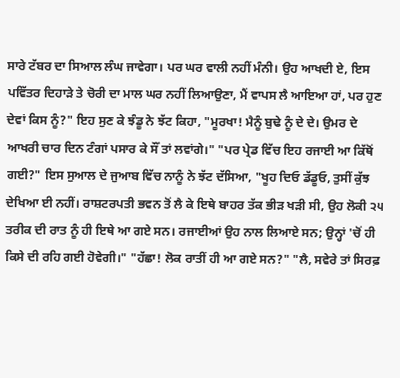ਸਾਰੇ ਟੱਬਰ ਦਾ ਸਿਆਲ ਲੰਘ ਜਾਵੇਗਾ। ਪਰ ਘਰ ਵਾਲੀ ਨਹੀਂ ਮੰਨੀ। ਉਹ ਆਖਦੀ ਏ, ਇਸ ਪਵਿੱਤਰ ਦਿਹਾੜੇ ਤੇ ਚੋਰੀ ਦਾ ਮਾਲ ਘਰ ਨਹੀਂ ਲਿਆਉਣਾ, ਮੈਂ ਵਾਪਸ ਲੈ ਆਇਆ ਹਾਂ, ਪਰ ਹੁਣ ਦੇਵਾਂ ਕਿਸ ਨੂੰ?" ਇਹ ਸੁਣ ਕੇ ਝੰਡੂ ਨੇ ਝੱਟ ਕਿਹਾ, "ਮੂਰਖਾ! ਮੈਨੂੰ ਬੁਢੇ ਨੂੰ ਦੇ ਦੇ। ਉਮਰ ਦੇ ਆਖਰੀ ਚਾਰ ਦਿਨ ਟੰਗਾਂ ਪਸਾਰ ਕੇ ਸੌਂ ਤਾਂ ਲਵਾਂਗੇ।" "ਪਰ ਪ੍ਰੇਡ ਵਿੱਚ ਇਹ ਰਜਾਈ ਆ ਕਿੱਥੋਂ ਗਈ?" ਇਸ ਸੁਆਲ ਦੇ ਜੁਆਬ ਵਿੱਚ ਨਾਨੂੰ ਨੇ ਝੱਟ ਦੱਸਿਆ, "ਖੂਹ ਦਿਓ ਡੱਡੂਓ, ਤੁਸੀਂ ਕੁੱਝ ਦੇਖਿਆ ਈ ਨਹੀਂ। ਰਾਸ਼ਟਰਪਤੀ ਭਵਨ ਤੋਂ ਲੈ ਕੇ ਇਥੇ ਬਾਹਰ ਤੱਕ ਭੀੜ ਖੜੀ ਸੀ, ਉਹ ਲੋਕੀ ੨੫ ਤਰੀਕ ਦੀ ਰਾਤ ਨੂੰ ਹੀ ਇਥੇ ਆ ਗਏ ਸਨ। ਰਜਾਈਆਂ ਉਹ ਨਾਲ ਲਿਆਏ ਸਨ; ਉਨ੍ਹਾਂ 'ਚੋਂ ਹੀ ਕਿਸੇ ਦੀ ਰਹਿ ਗਈ ਹੋਵੇਗੀ।" "ਹੱਛਾ! ਲੋਕ ਰਾਤੀਂ ਹੀ ਆ ਗਏ ਸਨ?" "ਲੈ, ਸਵੇਰੇ ਤਾਂ ਸਿਰਫ਼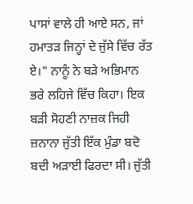ਪਾਸਾਂ ਵਾਲੇ ਹੀ ਆਏ ਸਨ, ਜਾਂ ਹਮਾਤੜ ਜਿਨ੍ਹਾਂ ਦੇ ਜੁੱਸੇ ਵਿੱਚ ਰੱਤ ਏ।" ਨਾਨੂੰ ਨੇ ਬੜੇ ਅਭਿਮਾਨ ਭਰੇ ਲਹਿਜੇ ਵਿੱਚ ਕਿਹਾ। ਇਕ ਬੜੀ ਸੋਹਣੀ ਨਾਜ਼ਕ ਜਿਹੀ ਜ਼ਨਾਨਾ ਜੁੱਤੀ ਇੱਕ ਮੁੰਡਾ ਬਦੋ ਬਦੀ ਅੜਾਈ ਫਿਰਦਾ ਸੀ। ਜੁੱਤੀ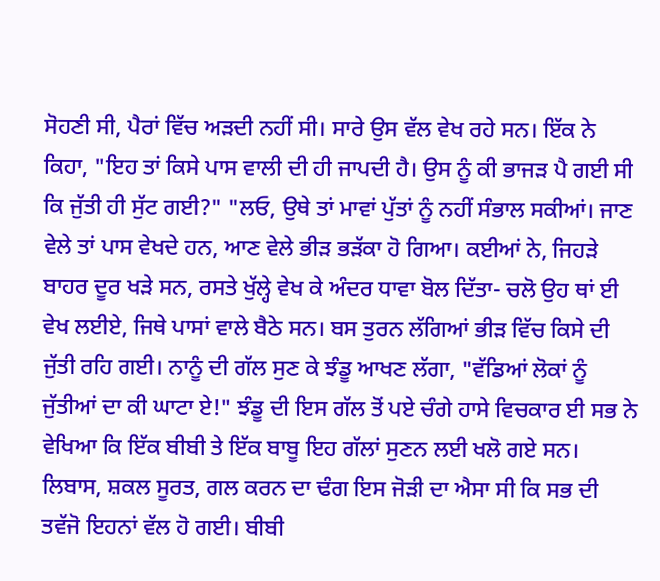ਸੋਹਣੀ ਸੀ, ਪੈਰਾਂ ਵਿੱਚ ਅੜਦੀ ਨਹੀਂ ਸੀ। ਸਾਰੇ ਉਸ ਵੱਲ ਵੇਖ ਰਹੇ ਸਨ। ਇੱਕ ਨੇ ਕਿਹਾ, "ਇਹ ਤਾਂ ਕਿਸੇ ਪਾਸ ਵਾਲੀ ਦੀ ਹੀ ਜਾਪਦੀ ਹੈ। ਉਸ ਨੂੰ ਕੀ ਭਾਜੜ ਪੈ ਗਈ ਸੀ ਕਿ ਜੁੱਤੀ ਹੀ ਸੁੱਟ ਗਈ?" "ਲਓ, ਉਥੇ ਤਾਂ ਮਾਵਾਂ ਪੁੱਤਾਂ ਨੂੰ ਨਹੀਂ ਸੰਭਾਲ ਸਕੀਆਂ। ਜਾਣ ਵੇਲੇ ਤਾਂ ਪਾਸ ਵੇਖਦੇ ਹਨ, ਆਣ ਵੇਲੇ ਭੀੜ ਭੜੱਕਾ ਹੋ ਗਿਆ। ਕਈਆਂ ਨੇ, ਜਿਹੜੇ ਬਾਹਰ ਦੂਰ ਖੜੇ ਸਨ, ਰਸਤੇ ਖੁੱਲ੍ਹੇ ਵੇਖ ਕੇ ਅੰਦਰ ਧਾਵਾ ਬੋਲ ਦਿੱਤਾ- ਚਲੋ ਉਹ ਥਾਂ ਈ ਵੇਖ ਲਈਏ, ਜਿਥੇ ਪਾਸਾਂ ਵਾਲੇ ਬੈਠੇ ਸਨ। ਬਸ ਤੁਰਨ ਲੱਗਿਆਂ ਭੀੜ ਵਿੱਚ ਕਿਸੇ ਦੀ ਜੁੱਤੀ ਰਹਿ ਗਈ। ਨਾਨੂੰ ਦੀ ਗੱਲ ਸੁਣ ਕੇ ਝੰਡੂ ਆਖਣ ਲੱਗਾ, "ਵੱਡਿਆਂ ਲੋਕਾਂ ਨੂੰ ਜੁੱਤੀਆਂ ਦਾ ਕੀ ਘਾਟਾ ਏ!" ਝੰਡੂ ਦੀ ਇਸ ਗੱਲ ਤੋਂ ਪਏ ਚੰਗੇ ਹਾਸੇ ਵਿਚਕਾਰ ਈ ਸਭ ਨੇ ਵੇਖਿਆ ਕਿ ਇੱਕ ਬੀਬੀ ਤੇ ਇੱਕ ਬਾਬੂ ਇਹ ਗੱਲਾਂ ਸੁਣਨ ਲਈ ਖਲੋ ਗਏ ਸਨ। ਲਿਬਾਸ, ਸ਼ਕਲ ਸੂਰਤ, ਗਲ ਕਰਨ ਦਾ ਢੰਗ ਇਸ ਜੋੜੀ ਦਾ ਐਸਾ ਸੀ ਕਿ ਸਭ ਦੀ ਤਵੱਜੋ ਇਹਨਾਂ ਵੱਲ ਹੋ ਗਈ। ਬੀਬੀ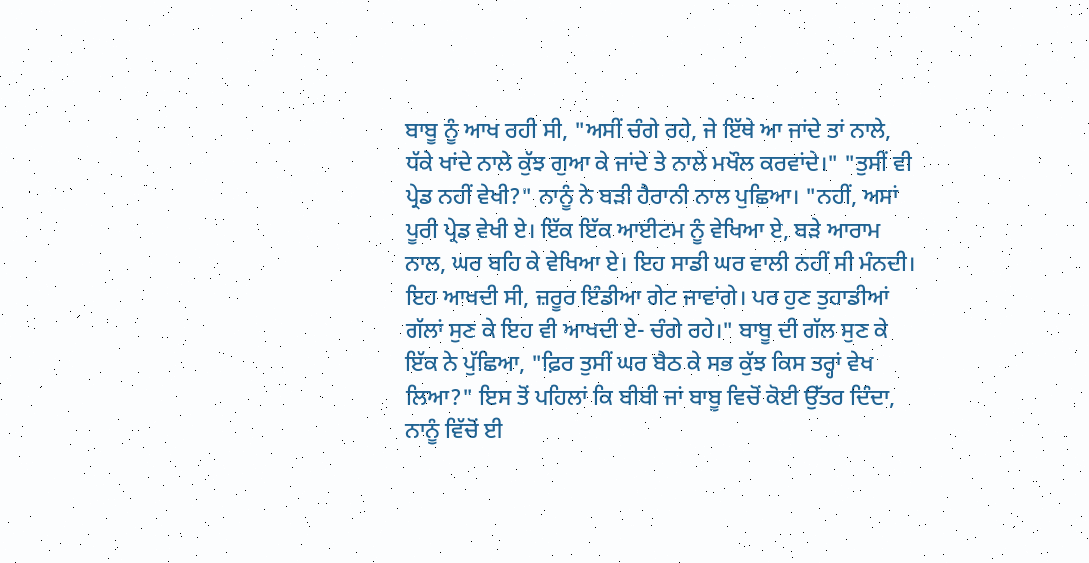ਬਾਬੂ ਨੂੰ ਆਖ ਰਹੀ ਸੀ, "ਅਸੀਂ ਚੰਗੇ ਰਹੇ, ਜੇ ਇੱਥੇ ਆ ਜਾਂਦੇ ਤਾਂ ਨਾਲੇ, ਧੱਕੇ ਖਾਂਦੇ ਨਾਲੇ ਕੁੱਝ ਗੁਆ ਕੇ ਜਾਂਦੇ ਤੇ ਨਾਲੇ ਮਖੌਲ ਕਰਵਾਂਦੇ।" "ਤੁਸੀਂ ਵੀ ਪ੍ਰੇਡ ਨਹੀਂ ਵੇਖੀ?" ਨਾਨੂੰ ਨੇ ਬੜੀ ਹੈਰਾਨੀ ਨਾਲ ਪੁਛਿਆ। "ਨਹੀਂ, ਅਸਾਂ ਪੂਰੀ ਪ੍ਰੇਡ ਵੇਖੀ ਏ। ਇੱਕ ਇੱਕ ਆਈਟਮ ਨੂੰ ਵੇਖਿਆ ਏ, ਬੜੇ ਆਰਾਮ ਨਾਲ, ਘਰ ਬਹਿ ਕੇ ਵੇਖਿਆ ਏ। ਇਹ ਸਾਡੀ ਘਰ ਵਾਲੀ ਨਹੀਂ ਸੀ ਮੰਨਦੀ। ਇਹ ਆਖਦੀ ਸੀ, ਜ਼ਰੂਰ ਇੰਡੀਆ ਗੇਟ ਜਾਵਾਂਗੇ। ਪਰ ਹੁਣ ਤੁਹਾਡੀਆਂ ਗੱਲਾਂ ਸੁਣ ਕੇ ਇਹ ਵੀ ਆਖਦੀ ਏ- ਚੰਗੇ ਰਹੇ।" ਬਾਬੂ ਦੀ ਗੱਲ ਸੁਣ ਕੇ ਇੱਕ ਨੇ ਪੁੱਛਿਆ, "ਫ਼ਿਰ ਤੁਸੀਂ ਘਰ ਬੈਠ ਕੇ ਸਭ ਕੁੱਝ ਕਿਸ ਤਰ੍ਹਾਂ ਵੇਖ ਲਿਆ?" ਇਸ ਤੋਂ ਪਹਿਲਾਂ ਕਿ ਬੀਬੀ ਜਾਂ ਬਾਬੂ ਵਿਚੋਂ ਕੋਈ ਉੱਤਰ ਦਿੰਦਾ, ਨਾਨੂੰ ਵਿੱਚੋਂ ਈ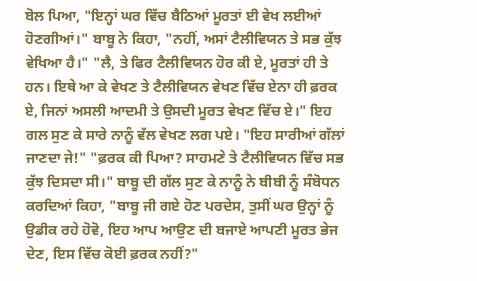ਬੋਲ ਪਿਆ, "ਇਨ੍ਹਾਂ ਘਰ ਵਿੱਚ ਬੈਠਿਆਂ ਮੂਰਤਾਂ ਈ ਵੇਖ ਲਈਆਂ ਹੋਣਗੀਆਂ।" ਬਾਬੂ ਨੇ ਕਿਹਾ, "ਨਹੀਂ, ਅਸਾਂ ਟੈਲੀਵਿਯਨ ਤੇ ਸਭ ਕੁੱਝ ਵੇਖਿਆ ਹੈ।" "ਲੈ, ਤੇ ਫਿਰ ਟੈਲੀਵਿਯਨ ਹੋਰ ਕੀ ਏ, ਮੂਰਤਾਂ ਹੀ ਤੇ ਹਨ। ਇਥੇ ਆ ਕੇ ਵੇਖਣ ਤੇ ਟੈਲੀਵਿਯਨ ਵੇਖਣ ਵਿੱਚ ਏਨਾ ਹੀ ਫ਼ਰਕ ਏ, ਜਿਨਾਂ ਅਸਲੀ ਆਦਮੀ ਤੇ ਉਸਦੀ ਮੂਰਤ ਵੇਖਣ ਵਿੱਚ ਏ।" ਇਹ ਗਲ ਸੁਣ ਕੇ ਸਾਰੇ ਨਾਨੂੰ ਵੱਲ ਵੇਖਣ ਲਗ ਪਏ। "ਇਹ ਸਾਰੀਆਂ ਗੱਲਾਂ ਜਾਣਦਾ ਜੇ!" "ਫ਼ਰਕ ਕੀ ਪਿਆ? ਸਾਹਮਣੇ ਤੇ ਟੈਲੀਵਿਯਨ ਵਿੱਚ ਸਭ ਕੁੱਝ ਦਿਸਦਾ ਸੀ।" ਬਾਬੂ ਦੀ ਗੱਲ ਸੁਣ ਕੇ ਨਾਨੂੰ ਨੇ ਬੀਬੀ ਨੂੰ ਸੰਬੋਧਨ ਕਰਦਿਆਂ ਕਿਹਾ, "ਬਾਬੂ ਜੀ ਗਏ ਹੋਣ ਪਰਦੇਸ, ਤੁਸੀਂ ਘਰ ਉਨ੍ਹਾਂ ਨੂੰ ਉਡੀਕ ਰਹੇ ਹੋਵੋ, ਇਹ ਆਪ ਆਉਣ ਦੀ ਬਜਾਏ ਆਪਣੀ ਮੂਰਤ ਭੇਜ ਦੇਣ, ਇਸ ਵਿੱਚ ਕੋਈ ਫ਼ਰਕ ਨਹੀਂ?"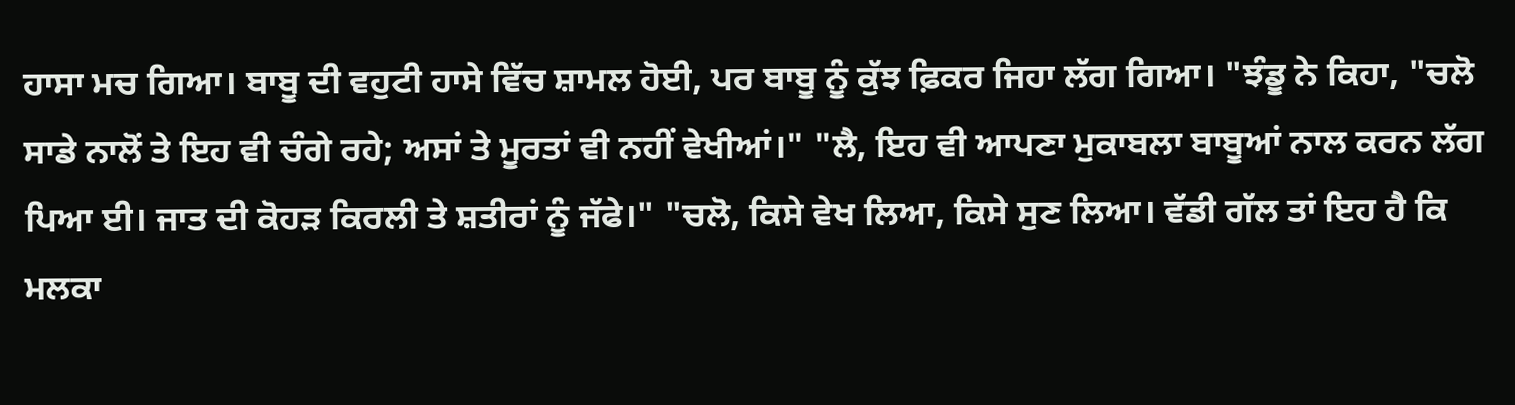ਹਾਸਾ ਮਚ ਗਿਆ। ਬਾਬੂ ਦੀ ਵਹੁਟੀ ਹਾਸੇ ਵਿੱਚ ਸ਼ਾਮਲ ਹੋਈ, ਪਰ ਬਾਬੂ ਨੂੰ ਕੁੱਝ ਫ਼ਿਕਰ ਜਿਹਾ ਲੱਗ ਗਿਆ। "ਝੰਡੂ ਨੇ ਕਿਹਾ, "ਚਲੋ ਸਾਡੇ ਨਾਲੋਂ ਤੇ ਇਹ ਵੀ ਚੰਗੇ ਰਹੇ; ਅਸਾਂ ਤੇ ਮੂਰਤਾਂ ਵੀ ਨਹੀਂ ਵੇਖੀਆਂ।" "ਲੈ, ਇਹ ਵੀ ਆਪਣਾ ਮੁਕਾਬਲਾ ਬਾਬੂਆਂ ਨਾਲ ਕਰਨ ਲੱਗ ਪਿਆ ਈ। ਜਾਤ ਦੀ ਕੋਹੜ ਕਿਰਲੀ ਤੇ ਸ਼ਤੀਰਾਂ ਨੂੰ ਜੱਫੇ।" "ਚਲੋ, ਕਿਸੇ ਵੇਖ ਲਿਆ, ਕਿਸੇ ਸੁਣ ਲਿਆ। ਵੱਡੀ ਗੱਲ ਤਾਂ ਇਹ ਹੈ ਕਿ ਮਲਕਾ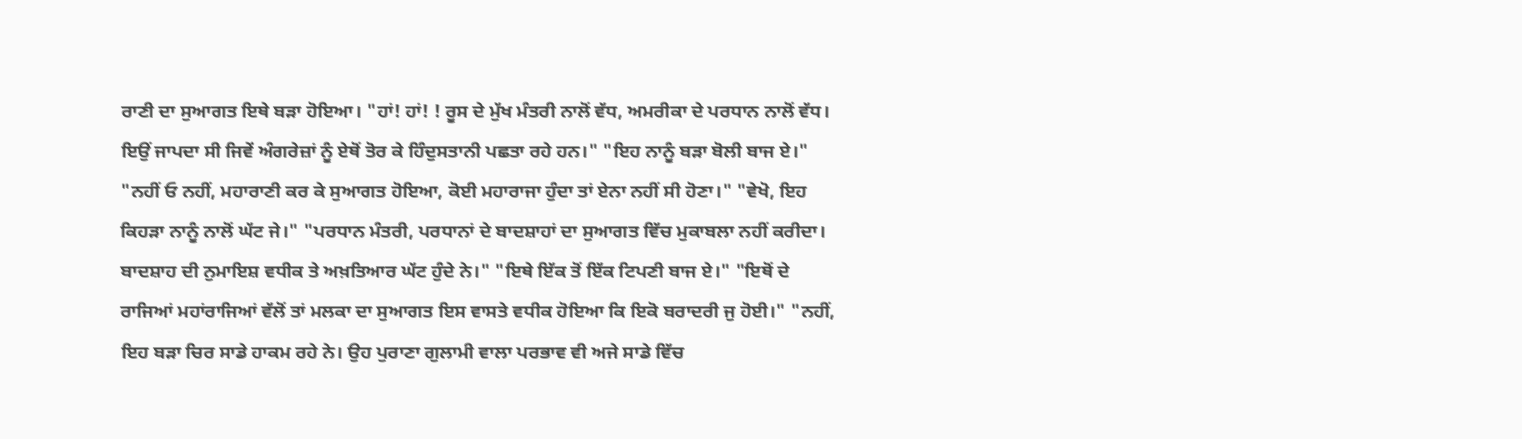ਰਾਣੀ ਦਾ ਸੁਆਗਤ ਇਥੇ ਬੜਾ ਹੋਇਆ। "ਹਾਂ! ਹਾਂ! ! ਰੂਸ ਦੇ ਮੁੱਖ ਮੰਤਰੀ ਨਾਲੋਂ ਵੱਧ, ਅਮਰੀਕਾ ਦੇ ਪਰਧਾਨ ਨਾਲੋਂ ਵੱਧ। ਇਉਂ ਜਾਪਦਾ ਸੀ ਜਿਵੇਂ ਅੰਗਰੇਜ਼ਾਂ ਨੂੰ ਏਥੋਂ ਤੋਰ ਕੇ ਹਿੰਦੁਸਤਾਨੀ ਪਛਤਾ ਰਹੇ ਹਨ।" "ਇਹ ਨਾਨੂੰ ਬੜਾ ਬੋਲੀ ਬਾਜ ਏ।" "ਨਹੀਂ ਓ ਨਹੀਂ, ਮਹਾਰਾਣੀ ਕਰ ਕੇ ਸੁਆਗਤ ਹੋਇਆ, ਕੋਈ ਮਹਾਰਾਜਾ ਹੁੰਦਾ ਤਾਂ ਏਨਾ ਨਹੀਂ ਸੀ ਹੋਣਾ।" "ਵੇਖੋ, ਇਹ ਕਿਹੜਾ ਨਾਨੂੰ ਨਾਲੋਂ ਘੱਟ ਜੇ।" "ਪਰਧਾਨ ਮੰਤਰੀ, ਪਰਧਾਨਾਂ ਦੇ ਬਾਦਸ਼ਾਹਾਂ ਦਾ ਸੁਆਗਤ ਵਿੱਚ ਮੁਕਾਬਲਾ ਨਹੀਂ ਕਰੀਦਾ। ਬਾਦਸ਼ਾਹ ਦੀ ਨੁਮਾਇਸ਼ ਵਧੀਕ ਤੇ ਅਖ਼ਤਿਆਰ ਘੱਟ ਹੁੰਦੇ ਨੇ।" "ਇਥੇ ਇੱਕ ਤੋਂ ਇੱਕ ਟਿਪਣੀ ਬਾਜ ਏ।" "ਇਥੋਂ ਦੇ ਰਾਜਿਆਂ ਮਹਾਂਰਾਜਿਆਂ ਵੱਲੋਂ ਤਾਂ ਮਲਕਾ ਦਾ ਸੁਆਗਤ ਇਸ ਵਾਸਤੇ ਵਧੀਕ ਹੋਇਆ ਕਿ ਇਕੋ ਬਰਾਦਰੀ ਜੁ ਹੋਈ।" "ਨਹੀਂ, ਇਹ ਬੜਾ ਚਿਰ ਸਾਡੇ ਹਾਕਮ ਰਹੇ ਨੇ। ਉਹ ਪੁਰਾਣਾ ਗੁਲਾਮੀ ਵਾਲਾ ਪਰਭਾਵ ਵੀ ਅਜੇ ਸਾਡੇ ਵਿੱਚ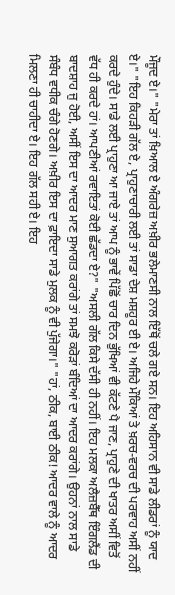ਮੌਜੂਦ ਏ।" "ਮੇਰਾ ਤਾਂ ਖ਼ਿਆਲ ਏ ਅੰਗਰੇਜ਼ ਅਖ਼ੀਰ ਭਲੇਮਾਣਸੀ ਨਾਲ ਇੱਥੋਂ ਚਲੇ ਗਏ ਸਨ। ਇਹ ਅਹਿਸਾਨ ਵੀ ਸਾਡੇ ਲੀਡਰਾਂ ਨੂੰ ਯਾਦ ਏ।" "ਇਹ ਕਿਹੜੀ ਗੱਲ ਏ, ਪ੍ਰਾਹੁਣਾਚਾਰੀ ਲਈ ਤਾਂ ਸਾਡਾ ਦੇਸ਼ ਮਸ਼ਹੂਰ ਈ ਏ। ਅਜਿਹੇ ਮੌਕਿਆਂ ਤੇ ਖ਼ਰਚ-ਵਰਚ ਦੀ ਪਰਵਾਹ ਅਸੀਂ ਨਹੀਂ ਕਰਦੇ ਹੁੰਦੇ। ਸਾਡੇ ਲਈ ਪ੍ਰਾਹੁਣਾ ਆ ਜਾਏ ਤਾਂ ਆਪ ਨੂੰ ਭਾਵੇਂ ਪਿੱਛੋਂ ਚਾਰ ਦਿਨ ਭੁੱਖਿਆਂ ਵੀ ਕੱਟਣੇ ਪੈ ਜਾਣ, ਪ੍ਰਾਹੁਣੇ ਦੀ ਖਾਤਰ ਅਸੀਂ ਵਿਤੋਂ ਵੱਧ ਹੀ ਕਰਦੇ ਹਾਂ। ਆਪਣੀਆਂ ਰਵਾਇਤਾਂ ਕੋਈ ਛੱਡਦਾ ਏ?" "ਅਸਲੀ ਗੱਲ ਕਿਸੇ ਦੱਸੀ ਹੀ ਨਹੀਂ। ਇਹ ਮਲਕਾ ਅਲੈਜ਼ਬੈੱਥ ਇੰਗਲੈਂਡ ਦੀ ਬਾਦਸ਼ਾਹ ਜੁ ਹੋਈ, ਅਸੀਂ ਇਸ ਦਾ ਆਦਰ ਮਾਣ ਸੁਆਗਤ ਕਰਾਂਗੇ ਤਾਂ ਸਮਝੋ ਕਰੋੜਾਂ ਬੰਦਿਆਂ ਦਾ ਆਦਰ ਕਰਾਂਗੇ। ਉਹਨਾਂ ਨਾਲ ਸਾਡੇ ਸੰਬੰਧ ਵਧੀਕ ਚੰਗੇ ਹੋਣਗੇ। ਅਖ਼ੀਰ ਇਸ ਦਾ ਫ਼ਾਇਦਾ ਸਾਡੇ ਮੁਲਕ ਨੂੰ ਵੀ ਪੁੱਜੇਗਾ।" "ਹਾਂ, ਠੀਕ, ਬਾਈ ਠੀਕ! ਆਦਰ ਵਾਲੇ ਨੂੰ ਆਦਰ ਮਿਲਣਾ ਹੀ ਚਾਹੀਦਾ ਏ। ਇਹ ਗੱਲ ਸਹੀ ਏ। ਇਹ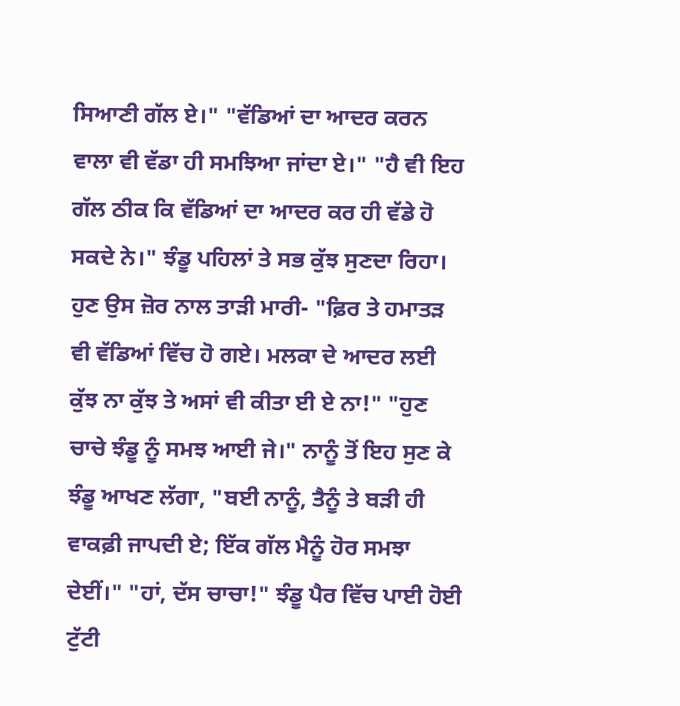ਸਿਆਣੀ ਗੱਲ ਏ।" "ਵੱਡਿਆਂ ਦਾ ਆਦਰ ਕਰਨ ਵਾਲਾ ਵੀ ਵੱਡਾ ਹੀ ਸਮਝਿਆ ਜਾਂਦਾ ਏ।" "ਹੈ ਵੀ ਇਹ ਗੱਲ ਠੀਕ ਕਿ ਵੱਡਿਆਂ ਦਾ ਆਦਰ ਕਰ ਹੀ ਵੱਡੇ ਹੋ ਸਕਦੇ ਨੇ।" ਝੰਡੂ ਪਹਿਲਾਂ ਤੇ ਸਭ ਕੁੱਝ ਸੁਣਦਾ ਰਿਹਾ। ਹੁਣ ਉਸ ਜ਼ੋਰ ਨਾਲ ਤਾੜੀ ਮਾਰੀ- "ਫ਼ਿਰ ਤੇ ਹਮਾਤੜ ਵੀ ਵੱਡਿਆਂ ਵਿੱਚ ਹੋ ਗਏ। ਮਲਕਾ ਦੇ ਆਦਰ ਲਈ ਕੁੱਝ ਨਾ ਕੁੱਝ ਤੇ ਅਸਾਂ ਵੀ ਕੀਤਾ ਈ ਏ ਨਾ!" "ਹੁਣ ਚਾਚੇ ਝੰਡੂ ਨੂੰ ਸਮਝ ਆਈ ਜੇ।" ਨਾਨੂੰ ਤੋਂ ਇਹ ਸੁਣ ਕੇ ਝੰਡੂ ਆਖਣ ਲੱਗਾ, "ਬਈ ਨਾਨੂੰ, ਤੈਨੂੰ ਤੇ ਬੜੀ ਹੀ ਵਾਕਫ਼ੀ ਜਾਪਦੀ ਏ; ਇੱਕ ਗੱਲ ਮੈਨੂੰ ਹੋਰ ਸਮਝਾ ਦੇਈਂ।" "ਹਾਂ, ਦੱਸ ਚਾਚਾ!" ਝੰਡੂ ਪੈਰ ਵਿੱਚ ਪਾਈ ਹੋਈ ਟੁੱਟੀ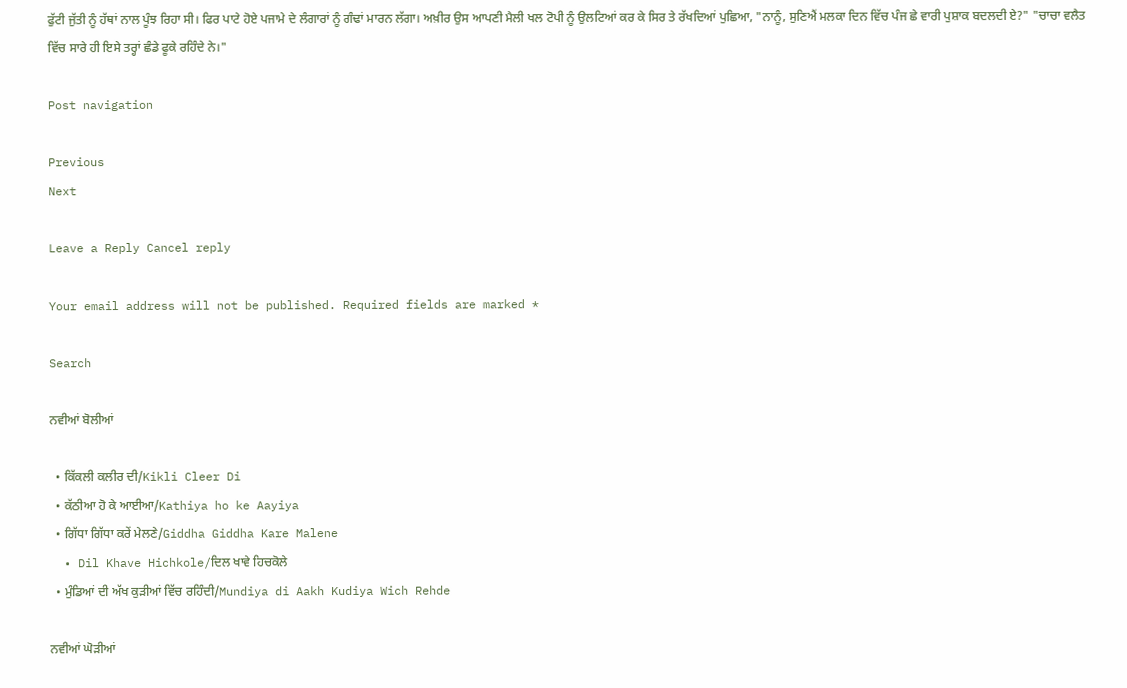ਫੁੱਟੀ ਜੁੱਤੀ ਨੂੰ ਹੱਥਾਂ ਨਾਲ ਪੂੰਝ ਰਿਹਾ ਸੀ। ਫਿਰ ਪਾਟੇ ਹੋਏ ਪਜਾਮੇ ਦੇ ਲੰਗਾਰਾਂ ਨੂੰ ਗੰਢਾਂ ਮਾਰਨ ਲੱਗਾ। ਅਖ਼ੀਰ ਉਸ ਆਪਣੀ ਮੈਲੀ ਖਲ ਟੋਪੀ ਨੂੰ ਉਲਟਿਆਂ ਕਰ ਕੇ ਸਿਰ ਤੇ ਰੱਖਦਿਆਂ ਪੁਛਿਆ, "ਨਾਨੂੰ, ਸੁਣਿਐਂ ਮਲਕਾ ਦਿਨ ਵਿੱਚ ਪੰਜ ਛੇ ਵਾਰੀ ਪੁਸ਼ਾਕ ਬਦਲਦੀ ਏ?" "ਚਾਚਾ ਵਲੈਤ ਵਿੱਚ ਸਾਰੇ ਹੀ ਇਸੇ ਤਰ੍ਹਾਂ ਛੰਡੇ ਫੂਕੇ ਰਹਿੰਦੇ ਨੇ।"

Post navigation

Previous
Next

Leave a Reply Cancel reply

Your email address will not be published. Required fields are marked *

Search

ਨਵੀਆਂ ਬੋਲੀਆਂ

  • ਕਿੱਕਲੀ ਕਲੀਰ ਦੀ/Kikli Cleer Di
  • ਕੱਠੀਆ ਹੋ ਕੇ ਆਈਆ/Kathiya ho ke Aayiya
  • ਗਿੱਧਾ ਗਿੱਧਾ ਕਰੇਂ ਮੇਲਣੇ/Giddha Giddha Kare Malene
  • Dil Khave Hichkole/ਦਿਲ ਖਾਵੇ ਹਿਚਕੋਲੇ
  • ਮੁੰਡਿਆਂ ਦੀ ਅੱਖ ਕੁੜੀਆਂ ਵਿੱਚ ਰਹਿੰਦੀ/Mundiya di Aakh Kudiya Wich Rehde

ਨਵੀਆਂ ਘੋੜੀਆਂ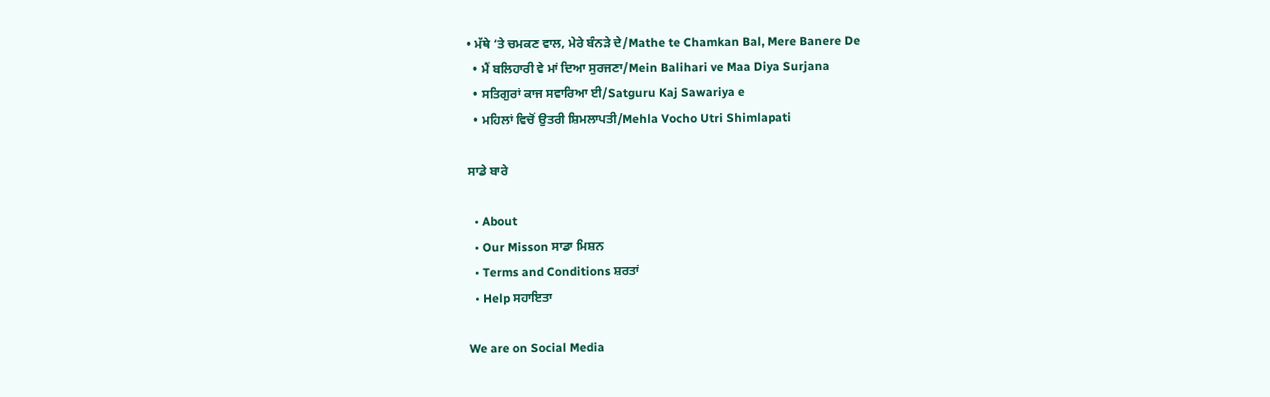• ਮੱਥੇ ‘ਤੇ ਚਮਕਣ ਵਾਲ, ਮੇਰੇ ਬੰਨੜੇ ਦੇ/Mathe te Chamkan Bal, Mere Banere De
  • ਮੈਂ ਬਲਿਹਾਰੀ ਵੇ ਮਾਂ ਦਿਆ ਸੁਰਜਣਾ/Mein Balihari ve Maa Diya Surjana
  • ਸਤਿਗੁਰਾਂ ਕਾਜ ਸਵਾਰਿਆ ਈ/Satguru Kaj Sawariya e
  • ਮਹਿਲਾਂ ਵਿਚੋਂ ਉਤਰੀ ਸ਼ਿਮਲਾਪਤੀ/Mehla Vocho Utri Shimlapati

ਸਾਡੇ ਬਾਰੇ

  • About
  • Our Misson ਸਾਡਾ ਮਿਸ਼ਨ
  • Terms and Conditions ਸ਼ਰਤਾਂ
  • Help ਸਹਾਇਤਾ

We are on Social Media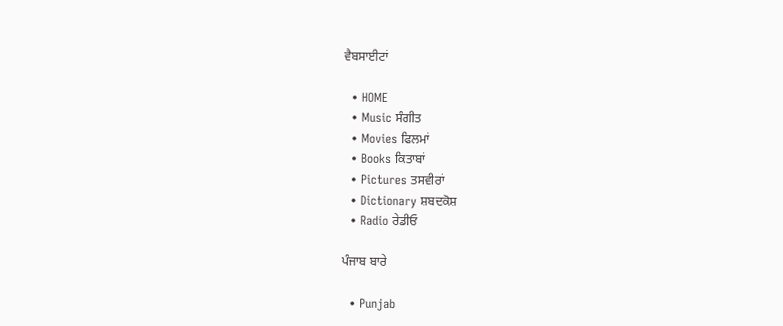ਵੈਬਸਾਈਟਾਂ

  • HOME
  • Music ਸੰਗੀਤ
  • Movies ਫਿਲਮਾਂ
  • Books ਕਿਤਾਬਾਂ
  • Pictures ਤਸਵੀਰਾਂ
  • Dictionary ਸ਼ਬਦਕੋਸ਼
  • Radio ਰੇਡੀਓ

ਪੰਜਾਬ ਬਾਰੇ

  • Punjab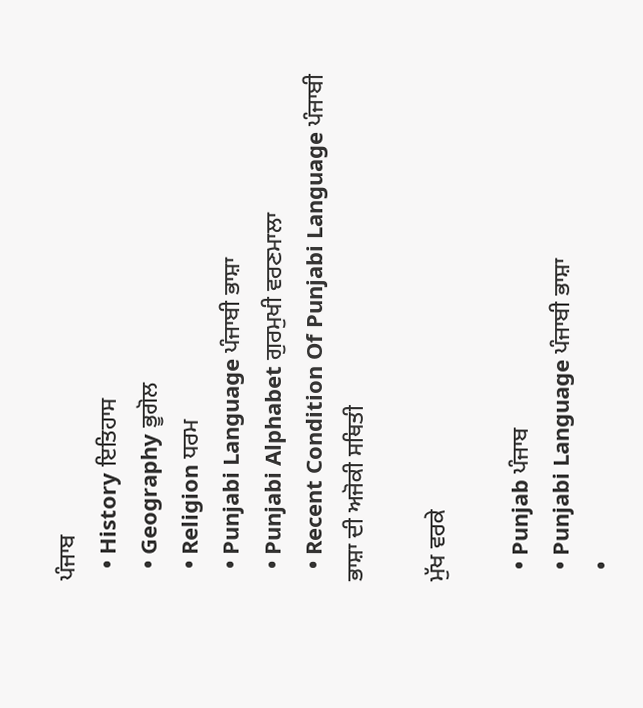ਪੰਜਾਬ
  • History ਇਤਿਹਾਸ
  • Geography ਭੂਗੋਲ
  • Religion ਧਰਮ
  • Punjabi Language ਪੰਜਾਬੀ ਭਾਸ਼ਾ
  • Punjabi Alphabet ਗੁਰਮੁਖੀ ਵਰਣਮਾਲਾ
  • Recent Condition Of Punjabi Language ਪੰਜਾਬੀ ਭਾਸ਼ਾ ਦੀ ਅਜੋਕੀ ਸਥਿਤੀ

ਮੁੱਖ ਵਰਕੇ

  • Punjab ਪੰਜਾਬ
  • Punjabi Language ਪੰਜਾਬੀ ਭਾਸ਼ਾ
  •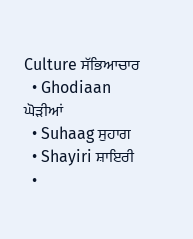Culture ਸੱਭਿਆਚਾਰ
  • Ghodiaan ਘੋੜੀਆਂ
  • Suhaag ਸੁਹਾਗ
  • Shayiri ਸ਼ਾਇਰੀ
  •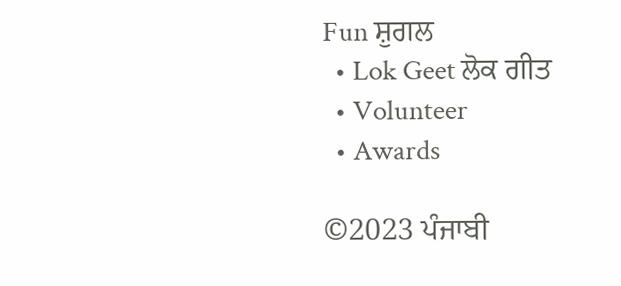Fun ਸ਼ੁਗਲ
  • Lok Geet ਲੋਕ ਗੀਤ
  • Volunteer
  • Awards

©2023 ਪੰਜਾਬੀ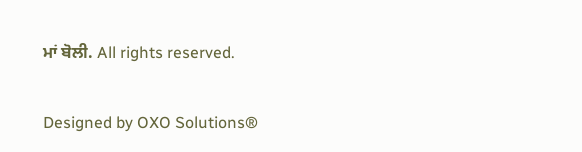ਮਾਂ ਬੋਲੀ. All rights reserved.

Designed by OXO Solutions®